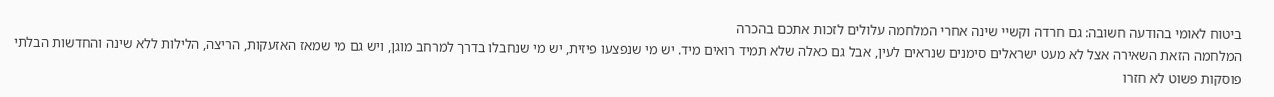ביטוח לאומי בהודעה חשובה: גם חרדה וקשיי שינה אחרי המלחמה עלולים לזכות אתכם בהכרה
המלחמה הזאת השאירה אצל לא מעט ישראלים סימנים שנראים לעין, אבל גם כאלה שלא תמיד רואים מיד. יש מי שנפצעו פיזית, יש מי שנחבלו בדרך למרחב מוגן, ויש גם מי שמאז האזעקות, הריצה, הלילות ללא שינה והחדשות הבלתי פוסקות פשוט לא חזרו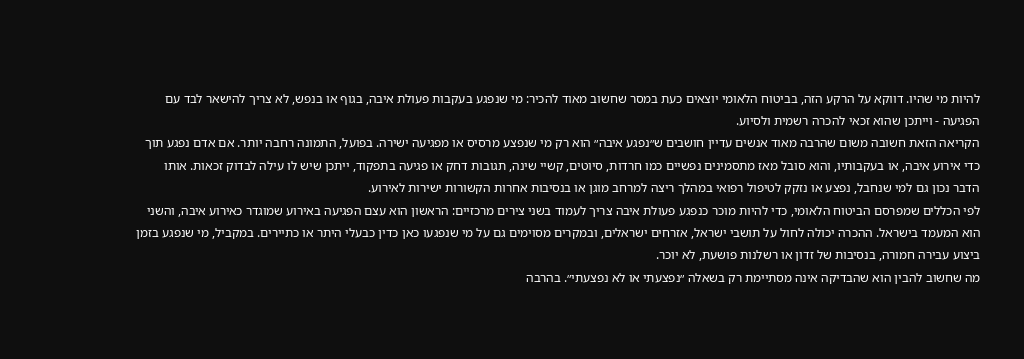להיות מי שהיו. דווקא על הרקע הזה, בביטוח הלאומי יוצאים כעת במסר שחשוב מאוד להכיר: מי שנפגע בעקבות פעולת איבה, בגוף או בנפש, לא צריך להישאר לבד עם הפגיעה - וייתכן שהוא זכאי להכרה רשמית ולסיוע.
הקריאה הזאת חשובה משום שהרבה מאוד אנשים עדיין חושבים ש״נפגע איבה״ הוא רק מי שנפצע מרסיס או מפגיעה ישירה. בפועל, התמונה רחבה יותר. אם אדם נפגע תוך כדי אירוע איבה, או בעקבותיו, והוא סובל מאז מתסמינים נפשיים כמו חרדות, סיוטים, קשיי שינה, תגובות דחק או פגיעה בתפקוד, ייתכן שיש לו עילה לבדוק זכאות. אותו הדבר נכון גם למי שנחבל, נפצע או נזקק לטיפול רפואי במהלך ריצה למרחב מוגן או בנסיבות אחרות הקשורות ישירות לאירוע.
לפי הכללים שמפרסם הביטוח הלאומי, כדי להיות מוכר כנפגע פעולת איבה צריך לעמוד בשני צירים מרכזיים: הראשון הוא עצם הפגיעה באירוע שמוגדר כאירוע איבה, והשני הוא המעמד בישראל. ההכרה יכולה לחול על תושבי ישראל, אזרחים ישראלים, ובמקרים מסוימים גם על מי שנפגעו כאן כדין כבעלי היתר או כתיירים. במקביל, מי שנפגע בזמן ביצוע עבירה חמורה, בנסיבות של זדון או רשלנות פושעת, לא יוכר.
מה שחשוב להבין הוא שהבדיקה אינה מסתיימת רק בשאלה ״נפצעתי או לא נפצעתי״. בהרבה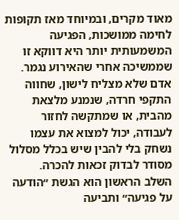מאוד מקרים, ובמיוחד מאז תקופות לחימה ממושכות, הפגיעה המשמעותית יותר היא דווקא זו שממשיכה אחרי שהאירוע נגמר. אדם שלא מצליח לישון, שחווה התקפי חרדה, שנמנע מלצאת מהבית, או שמתקשה לחזור לעבודה, יכול למצוא את עצמו נשחק בלי להבין שיש בכלל מסלול מסודר לבדוק זכאות להכרה.
השלב הראשון הוא הגשת ״הודעה על פגיעה״ ותביעה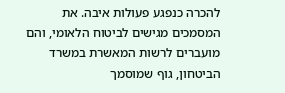להכרה כנפגע פעולות איבה. את המסמכים מגישים לביטוח הלאומי, והם מועברים לרשות המאשרת במשרד הביטחון, גוף שמוסמך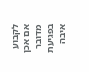לקבוע אם אכן מדובר בפגיעת איבה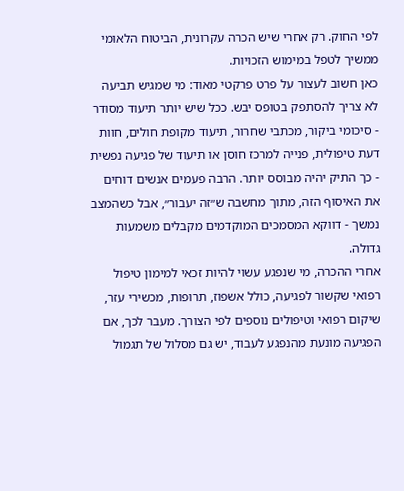לפי החוק. רק אחרי שיש הכרה עקרונית, הביטוח הלאומי ממשיך לטפל במימוש הזכויות.
כאן חשוב לעצור על פרט פרקטי מאוד: מי שמגיש תביעה לא צריך להסתפק בטופס יבש. ככל שיש יותר תיעוד מסודר - סיכומי ביקור, מכתבי שחרור, תיעוד מקופת חולים, חוות דעת טיפולית, פנייה למרכז חוסן או תיעוד של פגיעה נפשית - כך התיק יהיה מבוסס יותר. הרבה פעמים אנשים דוחים את האיסוף הזה, מתוך מחשבה ש״זה יעבור״, אבל כשהמצב נמשך - דווקא המסמכים המוקדמים מקבלים משמעות גדולה.
אחרי ההכרה, מי שנפגע עשוי להיות זכאי למימון טיפול רפואי שקשור לפגיעה, כולל אשפוז, תרופות, מכשירי עזר, שיקום רפואי וטיפולים נוספים לפי הצורך. מעבר לכך, אם הפגיעה מונעת מהנפגע לעבוד, יש גם מסלול של תגמול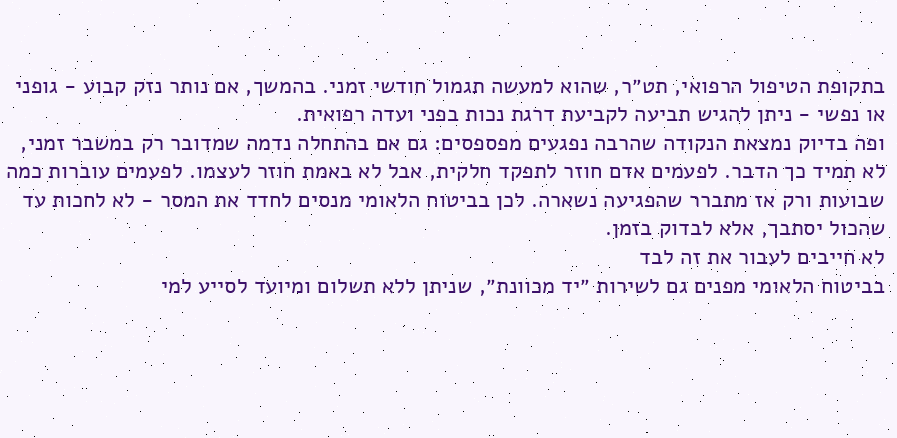בתקופת הטיפול הרפואי, תט״ר, שהוא למעשה תגמול חודשי זמני. בהמשך, אם נותר נזק קבוע - גופני או נפשי - ניתן להגיש תביעה לקביעת דרגת נכות בפני ועדה רפואית.
ופה בדיוק נמצאת הנקודה שהרבה נפגעים מפספסים: גם אם בהתחלה נדמה שמדובר רק במשבר זמני, לא תמיד כך הדבר. לפעמים אדם חוזר לתפקד חלקית, אבל לא באמת חוזר לעצמו. לפעמים עוברות כמה שבועות ורק אז מתברר שהפגיעה נשארה. לכן בביטוח הלאומי מנסים לחדד את המסר - לא לחכות עד שהכול יסתבך, אלא לבדוק בזמן.
לא חייבים לעבור את זה לבד
בביטוח הלאומי מפנים גם לשירות ״יד מכוונת״, שניתן ללא תשלום ומיועד לסייע למי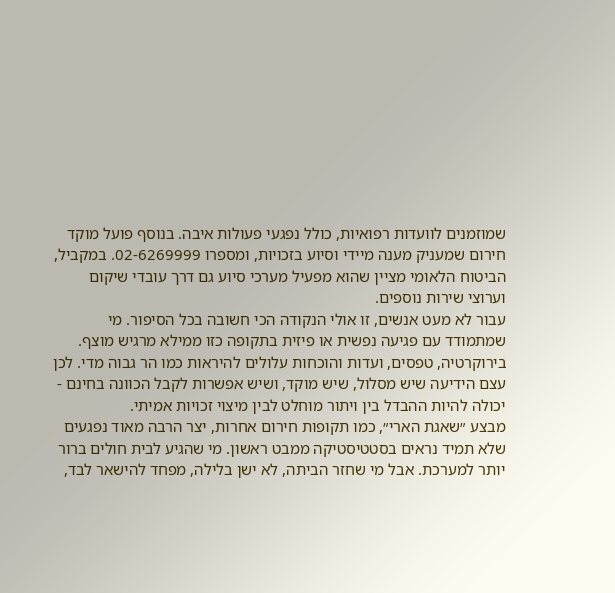שמוזמנים לוועדות רפואיות, כולל נפגעי פעולות איבה. בנוסף פועל מוקד חירום שמעניק מענה מיידי וסיוע בזכויות, ומספרו 02-6269999. במקביל, הביטוח הלאומי מציין שהוא מפעיל מערכי סיוע גם דרך עובדי שיקום וערוצי שירות נוספים.
עבור לא מעט אנשים, זו אולי הנקודה הכי חשובה בכל הסיפור. מי שמתמודד עם פגיעה נפשית או פיזית בתקופה כזו ממילא מרגיש מוצף. בירוקרטיה, טפסים, ועדות והוכחות עלולים להיראות כמו הר גבוה מדי. לכן עצם הידיעה שיש מסלול, שיש מוקד, ושיש אפשרות לקבל הכוונה בחינם - יכולה להיות ההבדל בין ויתור מוחלט לבין מיצוי זכויות אמיתי.
מבצע ״שאגת הארי״, כמו תקופות חירום אחרות, יצר הרבה מאוד נפגעים שלא תמיד נראים בסטטיסטיקה ממבט ראשון. מי שהגיע לבית חולים ברור יותר למערכת. אבל מי שחזר הביתה, לא ישן בלילה, מפחד להישאר לבד,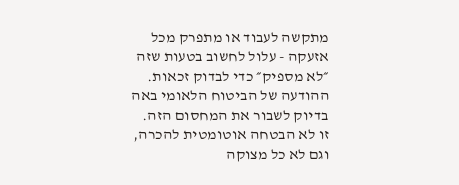מתקשה לעבוד או מתפרק מכל אזעקה - עלול לחשוב בטעות שזה ״לא מספיק״ כדי לבדוק זכאות. ההודעה של הביטוח הלאומי באה בדיוק לשבור את המחסום הזה.
זו לא הבטחה אוטומטית להכרה, וגם לא כל מצוקה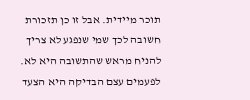תוכר מיידית. אבל זו כן תזכורת חשובה לכך שמי שנפגע לא צריך להניח מראש שהתשובה היא לא. לפעמים עצם הבדיקה היא הצעד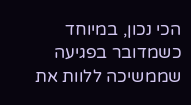הכי נכון, במיוחד כשמדובר בפגיעה שממשיכה ללוות את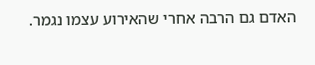האדם גם הרבה אחרי שהאירוע עצמו נגמר.